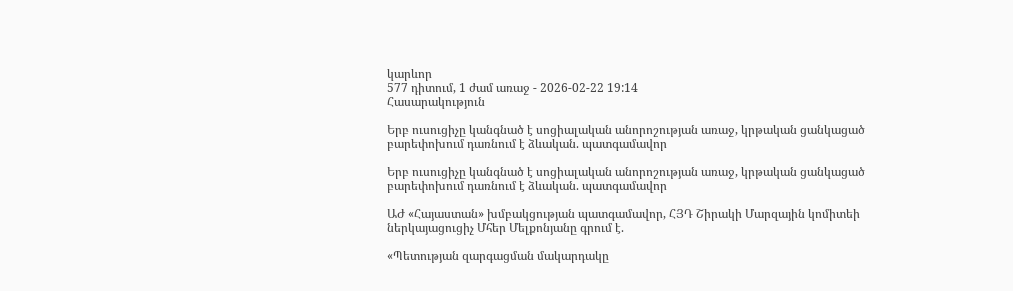կարևոր
577 դիտում, 1 ժամ առաջ - 2026-02-22 19:14
Հասարակություն

Երբ ուսուցիչը կանգնած է սոցիալական անորոշության առաջ, կրթական ցանկացած բարեփոխում դառնում է ձևական. պատգամավոր

Երբ ուսուցիչը կանգնած է սոցիալական անորոշության առաջ, կրթական ցանկացած բարեփոխում դառնում է ձևական. պատգամավոր

ԱԺ «Հայաստան» խմբակցության պատգամավոր, ՀՅԴ Շիրակի Մարզային կոմիտեի ներկայացուցիչ Մհեր Մելքոնյանը գրում է.

«Պետության զարգացման մակարդակը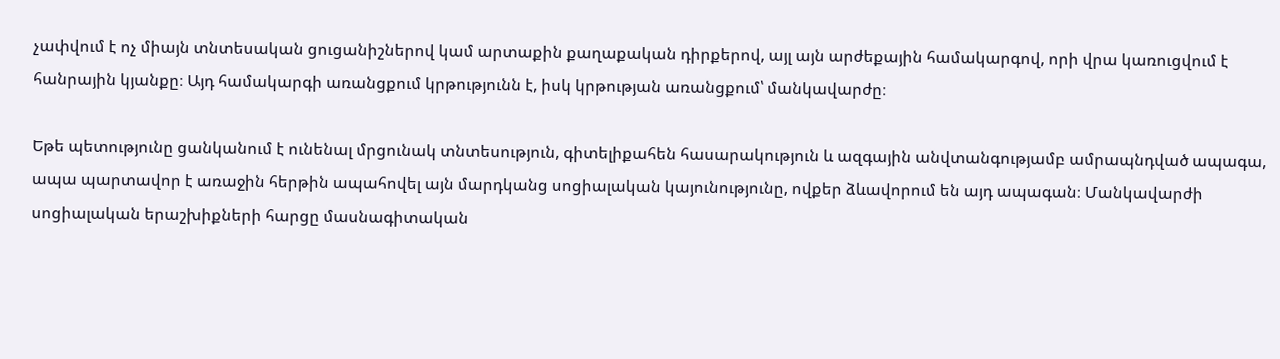չափվում է ոչ միայն տնտեսական ցուցանիշներով կամ արտաքին քաղաքական դիրքերով, այլ այն արժեքային համակարգով, որի վրա կառուցվում է հանրային կյանքը։ Այդ համակարգի առանցքում կրթությունն է, իսկ կրթության առանցքում՝ մանկավարժը։

Եթե պետությունը ցանկանում է ունենալ մրցունակ տնտեսություն, գիտելիքահեն հասարակություն և ազգային անվտանգությամբ ամրապնդված ապագա, ապա պարտավոր է առաջին հերթին ապահովել այն մարդկանց սոցիալական կայունությունը, ովքեր ձևավորում են այդ ապագան։ Մանկավարժի սոցիալական երաշխիքների հարցը մասնագիտական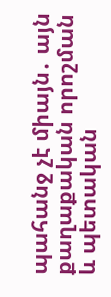պահանջ չէ միայն․ այն քաղաքական որոշման և պետական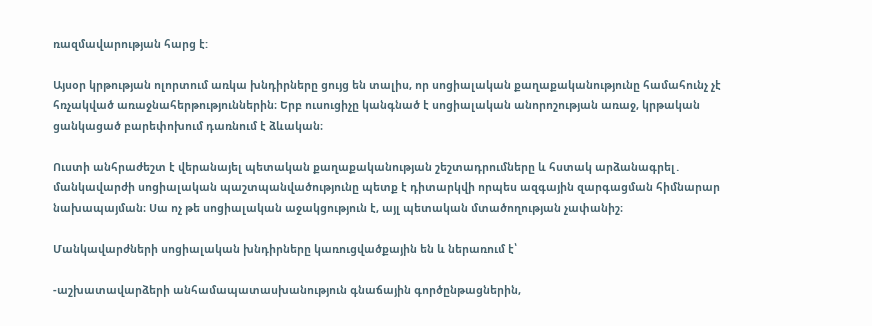ռազմավարության հարց է:

Այսօր կրթության ոլորտում առկա խնդիրները ցույց են տալիս, որ սոցիալական քաղաքականությունը համահունչ չէ հռչակված առաջնահերթություններին։ Երբ ուսուցիչը կանգնած է սոցիալական անորոշության առաջ, կրթական ցանկացած բարեփոխում դառնում է ձևական։

Ուստի անհրաժեշտ է վերանայել պետական քաղաքականության շեշտադրումները և հստակ արձանագրել․ մանկավարժի սոցիալական պաշտպանվածությունը պետք է դիտարկվի որպես ազգային զարգացման հիմնարար նախապայման։ Սա ոչ թե սոցիալական աջակցություն է, այլ պետական մտածողության չափանիշ։

Մանկավարժների սոցիալական խնդիրները կառուցվածքային են և ներառում է՝

-աշխատավարձերի անհամապատասխանություն գնաճային գործընթացներին,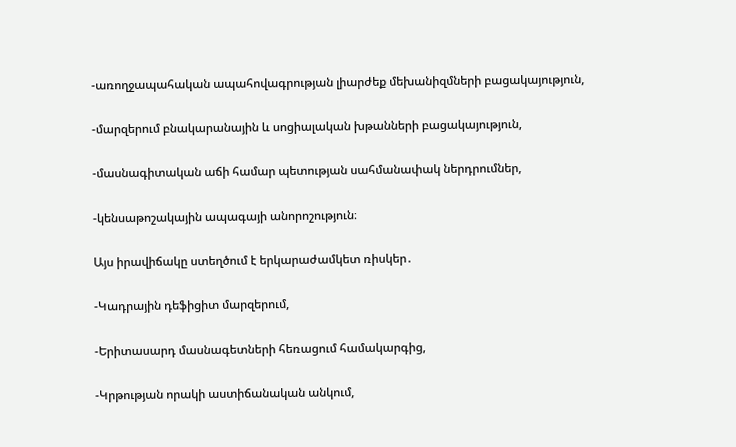-առողջապահական ապահովագրության լիարժեք մեխանիզմների բացակայություն,

-մարզերում բնակարանային և սոցիալական խթանների բացակայություն,

-մասնագիտական աճի համար պետության սահմանափակ ներդրումներ,

-կենսաթոշակային ապագայի անորոշություն։

Այս իրավիճակը ստեղծում է երկարաժամկետ ռիսկեր․

-Կադրային դեֆիցիտ մարզերում,

-Երիտասարդ մասնագետների հեռացում համակարգից,

-Կրթության որակի աստիճանական անկում,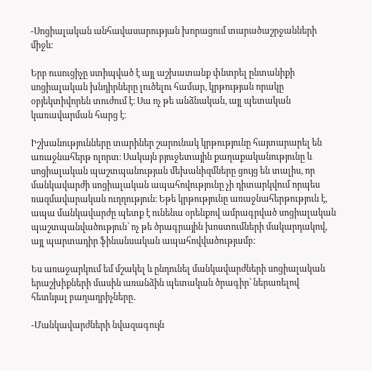-Սոցիալական անհավասարության խորացում տարածաշրջանների միջև։

Երբ ուսուցիչը ստիպված է այլ աշխատանք փնտրել ընտանիքի սոցիալական խնդիրները լուծելու համար, կրթության որակը օբյեկտիվորեն տուժում է։ Սա ոչ թե անձնական, այլ պետական կառավարման հարց է։

Իշխանությունները տարիներ շարունակ կրթությունը հայտարարել են առաջնահերթ ոլորտ։ Սակայն բյուջետային քաղաքականությունը և սոցիալական պաշտպանության մեխանիզմները ցույց են տալիս, որ մանկավարժի սոցիալական ապահովությունը չի դիտարկվում որպես ռազմավարական ուղղություն։ Եթե կրթությունը առաջնահերթություն է, ապա մանկավարժը պետք է ունենա օրենքով ամրագրված սոցիալական պաշտպանվածություն՝ ոչ թե ծրագրային խոստումների մակարդակով, այլ պարտադիր ֆինանսական ապահովվածությամբ։

Ես առաջարկում եմ մշակել և ընդունել մանկավարժների սոցիալական երաշխիքների մասին առանձին պետական ծրագիր՝ ներառելով հետևյալ բաղադրիչները․

-Մանկավարժների նվազագույն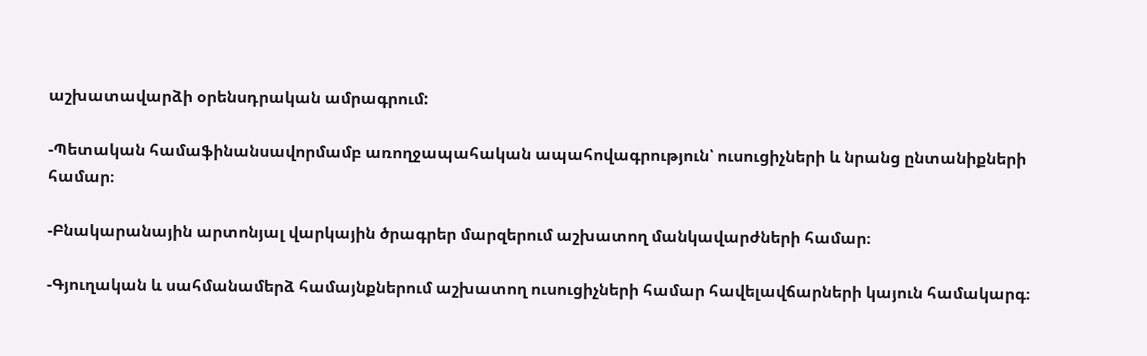աշխատավարձի օրենսդրական ամրագրում:

-Պետական համաֆինանսավորմամբ առողջապահական ապահովագրություն՝ ուսուցիչների և նրանց ընտանիքների համար։

-Բնակարանային արտոնյալ վարկային ծրագրեր մարզերում աշխատող մանկավարժների համար։

-Գյուղական և սահմանամերձ համայնքներում աշխատող ուսուցիչների համար հավելավճարների կայուն համակարգ։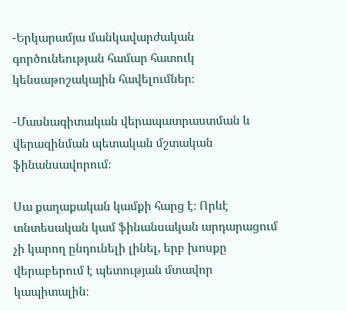-Երկարամյա մանկավարժական գործունեության համար հատուկ կենսաթոշակային հավելումներ։

-Մասնագիտական վերապատրաստման և վերազինման պետական մշտական ֆինանսավորում։

Սա քաղաքական կամքի հարց է։ Որևէ տնտեսական կամ ֆինանսական արդարացում չի կարող ընդունելի լինել, երբ խոսքը վերաբերում է պետության մտավոր կապիտալին։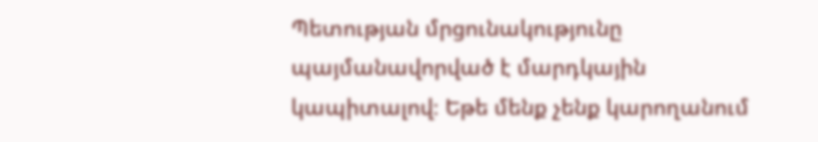Պետության մրցունակությունը պայմանավորված է մարդկային կապիտալով։ Եթե մենք չենք կարողանում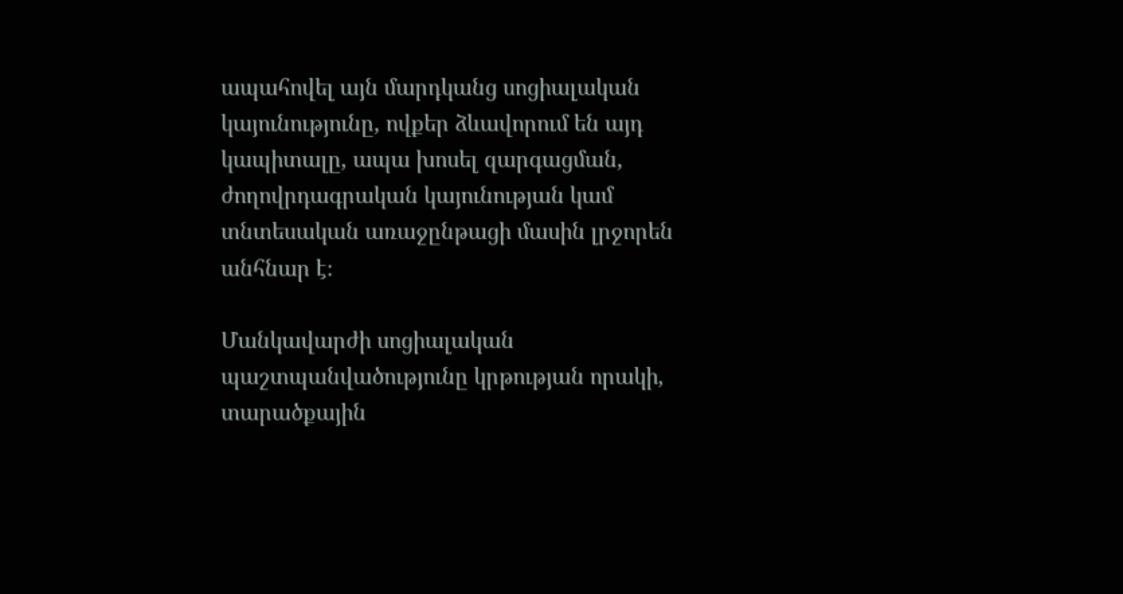ապահովել այն մարդկանց սոցիալական կայունությունը, ովքեր ձևավորում են այդ կապիտալը, ապա խոսել զարգացման, ժողովրդագրական կայունության կամ տնտեսական առաջընթացի մասին լրջորեն անհնար է։

Մանկավարժի սոցիալական պաշտպանվածությունը կրթության որակի, տարածքային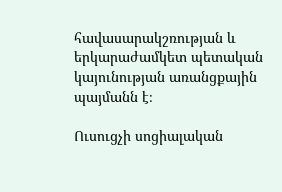հավասարակշռության և երկարաժամկետ պետական կայունության առանցքային պայմանն է։

Ուսուցչի սոցիալական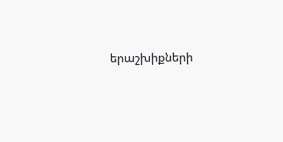երաշխիքների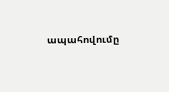ապահովումը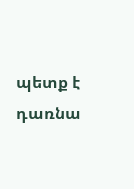պետք է դառնա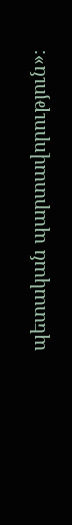պետական պարտավորություն»։